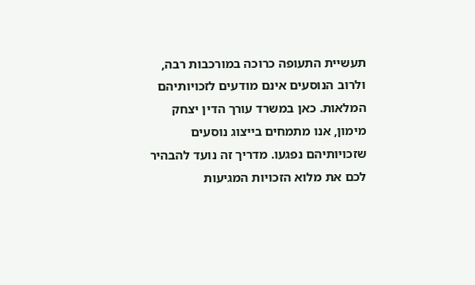תעשיית התעופה כרוכה במורכבות רבה, ולרוב הנוסעים אינם מודעים לזכויותיהם המלאות. כאן במשרד עורך הדין יצחק מימון, אנו מתמחים בייצוג נוסעים שזכויותיהם נפגעו. מדריך זה נועד להבהיר לכם את מלוא הזכויות המגיעות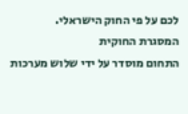לכם על פי החוק הישראלי.
המסגרת החוקית
התחום מוסדר על ידי שלוש מערכות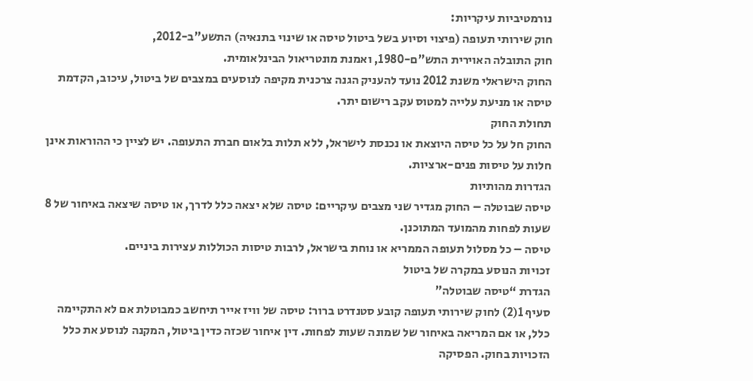נורמטיביות עיקריות:
חוק שירותי תעופה (פיצוי וסיוע בשל ביטול טיסה או שינוי בתנאיה) התשע”ב-2012,
חוק התובלה האוירית התש”ם-1980, ואמנת מונטריאול הבינלאומית.
החוק הישראלי משנת 2012 נועד להעניק הגנה צרכנית מקיפה לנוסעים במצבים של ביטול, עיכוב, הקדמת טיסה או מניעת עלייה למטוס עקב רישום יתר.
תחולת החוק
החוק חל על כל טיסה היוצאת או נכנסת לישראל, ללא תלות בלאום חברת התעופה. יש לציין כי ההוראות אינן חלות על טיסות פנים-ארציות.
הגדרות מהותיות
טיסה שבוטלה – החוק מגדיר שני מצבים עיקריים: טיסה שלא יצאה כלל לדרך, או טיסה שיצאה באיחור של 8 שעות לפחות מהמועד המתוכנן.
טיסה – כל מסלול תעופה הממריא או נוחת בישראל, לרבות טיסות הכוללות עצירות ביניים.
זכויות הנוסע במקרה של ביטול
הגדרת “טיסה שבוטלה”
סעיף 1(2) לחוק שירותי תעופה קובע סטנדרט ברור: טיסה של וויז אייר תיחשב כמבוטלת אם לא התקיימה כלל, או אם המריאה באיחור של שמונה שעות לפחות. דין איחור שכזה כדין ביטול, המקנה לנוסע את כלל הזכויות בחוק. הפסיקה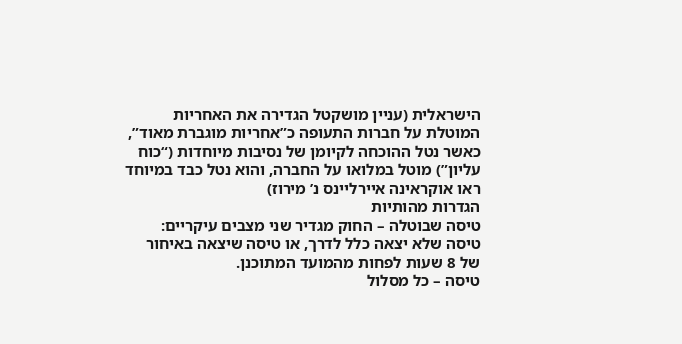הישראלית (עניין מושקטל הגדירה את האחריות המוטלת על חברות התעופה כ”אחריות מוגברת מאוד”, כאשר נטל ההוכחה לקיומן של נסיבות מיוחדות (“כוח עליון”) מוטל במלואו על החברה, והוא נטל כבד במיוחד ראו אוקראינה איירליינס נ’ מירוז)
הגדרות מהותיות
טיסה שבוטלה – החוק מגדיר שני מצבים עיקריים: טיסה שלא יצאה כלל לדרך, או טיסה שיצאה באיחור של 8 שעות לפחות מהמועד המתוכנן.
טיסה – כל מסלול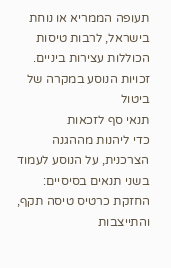תעופה הממריא או נוחת בישראל, לרבות טיסות הכוללות עצירות ביניים.
זכויות הנוסע במקרה של ביטול
תנאי סף לזכאות
כדי ליהנות מההגנה הצרכנית, על הנוסע לעמוד בשני תנאים בסיסיים: החזקת כרטיס טיסה תקף, והתייצבות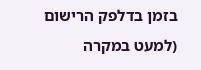בזמן בדלפק הרישום (למעט במקרה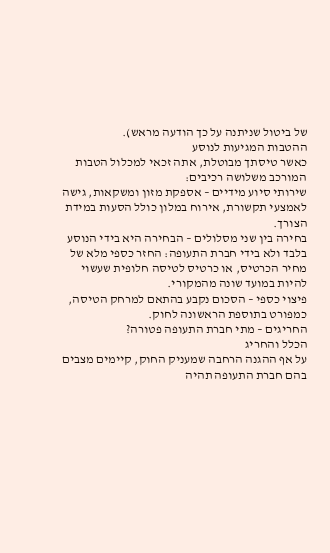של ביטול שניתנה על כך הודעה מראש).
ההטבות המגיעות לנוסע
כאשר טיסתך מבוטלת, אתה זכאי למכלול הטבות המורכב משלושה רכיבים:
שירותי סיוע מידיים – אספקת מזון ומשקאות, גישה לאמצעי תקשורת, אירוח במלון כולל הסעות במידת הצורך.
בחירה בין שני מסלולים – הבחירה היא בידי הנוסע בלבד ולא בידי חברת התעופה: החזר כספי מלא של מחיר הכרטיס, או כרטיס לטיסה חלופית שעשוי להיות במועד שונה מהמקורי.
פיצוי כספי – הסכום נקבע בהתאם למרחק הטיסה, כמפורט בתוספת הראשונה לחוק.
החריגים – מתי חברת התעופה פטורה?
הכלל והחריג
על אף ההגנה הרחבה שמעניק החוק, קיימים מצבים בהם חברת התעופה תהיה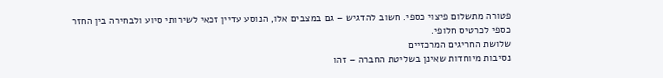פטורה מתשלום פיצוי כספי. חשוב להדגיש – גם במצבים אלו, הנוסע עדיין זכאי לשירותי סיוע ולבחירה בין החזר כספי לכרטיס חלופי.
שלושת החריגים המרכזיים
נסיבות מיוחדות שאינן בשליטת החברה – זהו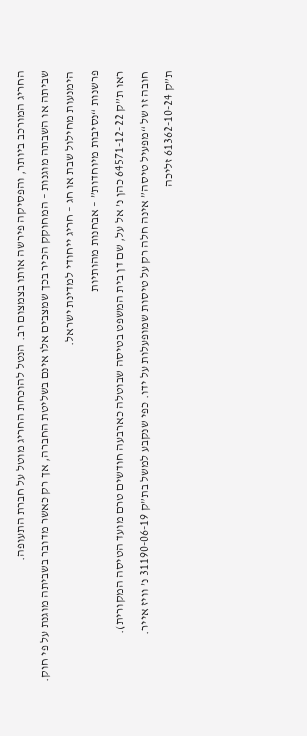החריג המורכב ביותר, והפסיקה פירשה אותו בצמצום רב. הנטל להוכחת החריג מוטל על חברת התעופה.
שביתה או השבתה מוגנות – המחוקק הכיר בכך שמצבים אלו אינם בשליטת החברה, אך רק כאשר מדובר בשביתה מוגנת על פי חוק.
הימנעות מחילול שבת או חג – חריג ייחודי למדינת ישראל.
פרשנות “נסיבות מיוחדות” – אבחנות מהותיות
ראו ת”ק 64571-12-22 כהן נ’ אל על, שם דן בית המשפט בטיסה שבוטלה כארבעה חודשים טרם מועד הטיסה המקורית).
חובה זו של “מפעיל טיסה” אינה חלה רק על טיסות שמופעלות על ידו. כפי שנקבע למשל בת”ק 31190-06-19 נ’ וויז אייר.
ת”ק 61362-10-24 זליכה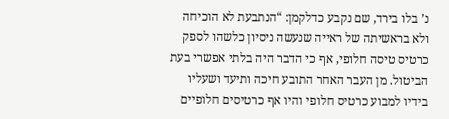נ’ בלו בירד, שם נקבע כדלקמן: “הנתבעת לא הוכיחה ולא בראשיתה של ראייה שנעשה ניסיון כלשהו לספק כרטיס טיסה חלופי, אף כי הדבר היה בלתי אפשרי בעת הביטול. מן העבר האחר התובע חיכה ותיעד ושעליו בידיו למבוע כרטיס חלופי והיו אף כרטיסים חלופיים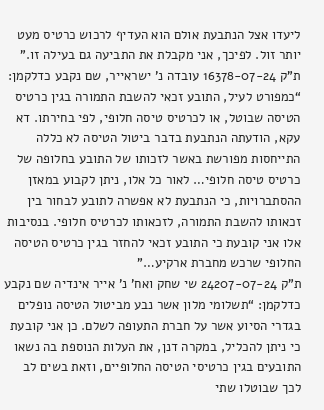ליעדו אצל הנתבעת אולם הוא העדיף לרכוש כרטיס מעט יותר זול. לפיכך, אני מקבלת את התביעה גם בעילה זו.”
ת”ק 16378-07-24 עובדה נ’ ישראייר, שם נקבע כדלקמן: “כמפורט לעיל, התובע זכאי להשבת התמורה בגין כרטיס הטיסה שבוטל, או לכרטיס טיסה חלופי, לפי בחירתו. דא עקא, הודעתה הנתבעת בדבר ביטול הטיסה לא כללה התייחסות מפורשת באשר לזכותו של התובע בחלופה של כרטיס טיסה חלופי… לאור כל אלו, ניתן לקבוע במאזן ההסתברויות, כי הנתבעת לא אפשרה לתובע לבחור בין זכאותו להשבת התמורה, לזכאותו לכרטיס חלופי. בנסיבות אלו אני קובעת כי התובע זכאי להחזר בגין כרטיס הטיסה החלופי שרכש מחברת ארקיע…”
ת”ק 24207-07-24 שי שחק ואח’ נ’ אייר אינדיה שם נקבע כדלקמן: “תשלומי מלון אשר נבע מביטול הטיסה נופלים בגדרי הסיוע אשר על חברת התעופה לשלם. כן אני קובעת כי ניתן להכליל, במקרה דנן, את העלות הנוספת בה נשאו התובעים בגין כרטיסי הטיסה החלופיים, וזאת בשים לב לכך שבוטלו שתי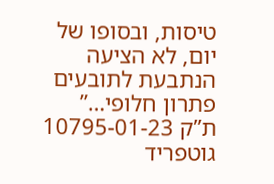טיסות, ובסופו של יום, לא הציעה הנתבעת לתובעים פתרון חלופי…”
ת”ק 10795-01-23 גוטפריד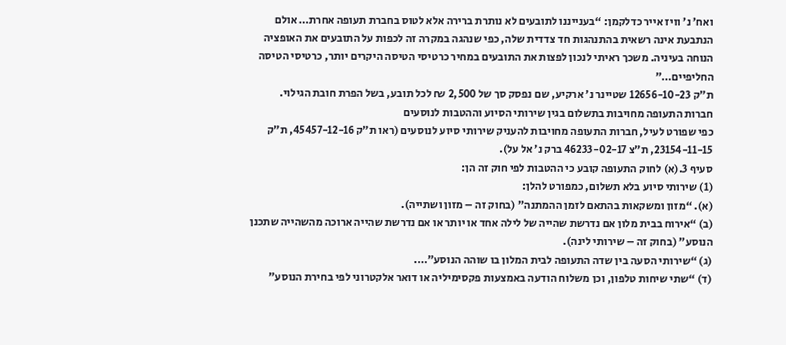ואח’ נ’ וויז אייר כדלקמן: “בענייננו לתובעים לא נותרת ברירה אלא לטוס בחברת תעופה אחרת… אולם הנתבעת אינה רשאית בהתנהגות חד צדדית שלה, כפי שנהגה במקרה זה לכפות על התובעים את האופציה הנוחה בעיניה. משכך ראיתי לנכון לפצות את התובעים במחיר כרטיסי הטיסה היקרים יותר, כרטיסי הטיסה החליפיים…”
ת”ק 12656-10-23 שטיינר נ’ ארקיע, שם נפסק סך של 2,500 ₪ לכל תובע, בשל הפרת חובת הגילוי.
חברות התעופה מחויבות בתשלום בגין שירותי הסיוע וההטבות לנוסעים
כפי שפורט לעיל, חברות התעופה מחויבות להעניק שירותי סיוע לנוסעים (ראו ת”ק 45457-12-16, ת”ק 23154-11-15, ת”צ 46233-02-17 ברק נ’ אל על).
סעיף 3.(א) לחוק התעופה קובע כי ההטבות לפי חוק זה הן:
(1) שירותי סיוע בלא תשלום, כמפורט להלן:
(א). “מזון ומשקאות בהתאם לזמן ההמתנה” (בחוק זה – מזון ושתייה).
(ב) “אירוח בבית מלון אם נדרשת שהייה של לילה אחד או יותר או אם נדרשת שהייה ארוכה מהשהייה שתכנן הנוסע” (בחוק זה – שירותי לינה).
(ג) “שירותי הסעה בין שדה התעופה לבית המלון בו שוהה הנוסע”….
(ד) “שתי שיחות טלפון, וכן משלוח הודעה באמצעות פקסימיליה או דואר אלקטרוני לפי בחירת הנוסע”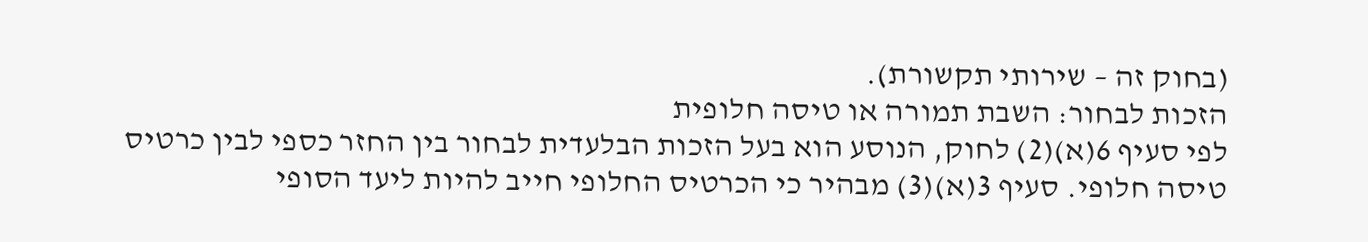(בחוק זה – שירותי תקשורת).
הזכות לבחור: השבת תמורה או טיסה חלופית
לפי סעיף 6(א)(2) לחוק, הנוסע הוא בעל הזכות הבלעדית לבחור בין החזר כספי לבין כרטיס טיסה חלופי. סעיף 3(א)(3) מבהיר כי הכרטיס החלופי חייב להיות ליעד הסופי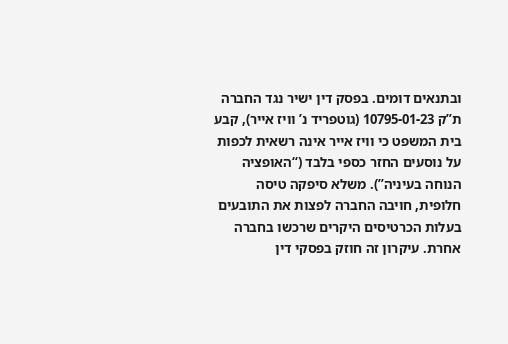ובתנאים דומים. בפסק דין ישיר נגד החברה ת”ק 10795-01-23 (גוטפריד נ’ וויז אייר), קבע בית המשפט כי וויז אייר אינה רשאית לכפות על נוסעים החזר כספי בלבד (“האופציה הנוחה בעיניה”). משלא סיפקה טיסה חלופית, חויבה החברה לפצות את התובעים בעלות הכרטיסים היקרים שרכשו בחברה אחרת. עיקרון זה חוזק בפסקי דין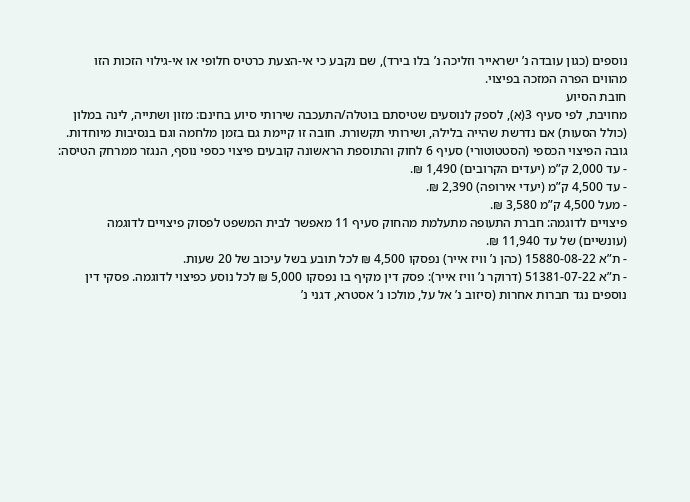נוספים (כגון עובדה נ’ ישראייר וזליכה נ’ בלו בירד), שם נקבע כי אי-הצעת כרטיס חלופי או אי-גילוי הזכות הזו מהווים הפרה המזכה בפיצוי.
חובת הסיוע
מחויבת, לפי סעיף 3(א), לספק לנוסעים שטיסתם בוטלה/התעכבה שירותי סיוע בחינם: מזון ושתייה, לינה במלון (כולל הסעות) אם נדרשת שהייה בלילה, ושירותי תקשורת. חובה זו קיימת גם בזמן מלחמה וגם בנסיבות מיוחדות.
גובה הפיצוי הכספי (הסטטוטורי) סעיף 6 לחוק והתוספת הראשונה קובעים פיצוי כספי נוסף, הנגזר ממרחק הטיסה:
- עד 2,000 ק”מ (יעדים הקרובים) 1,490 ₪.
- עד 4,500 ק”מ (יעדי אירופה) 2,390 ₪.
- מעל 4,500 ק”מ 3,580 ₪.
פיצויים לדוגמה: חברת התעופה מתעלמת מהחוק סעיף 11 מאפשר לבית המשפט לפסוק פיצויים לדוגמה (עונשיים) של עד 11,940 ₪.
- ת”א 15880-08-22 (כהן נ’ וויז אייר) נפסקו 4,500 ₪ לכל תובע בשל עיכוב של 20 שעות.
- ת”א 51381-07-22 (דרוקר נ’ וויז אייר): פסק דין מקיף בו נפסקו 5,000 ₪ לכל נוסע כפיצוי לדוגמה. פסקי דין נוספים נגד חברות אחרות (סיזוב נ’ אל על, מולכו נ’ אסטרא, דגני נ’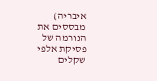איבריה) מבססים את הנורמה של פסיקת אלפי שקלים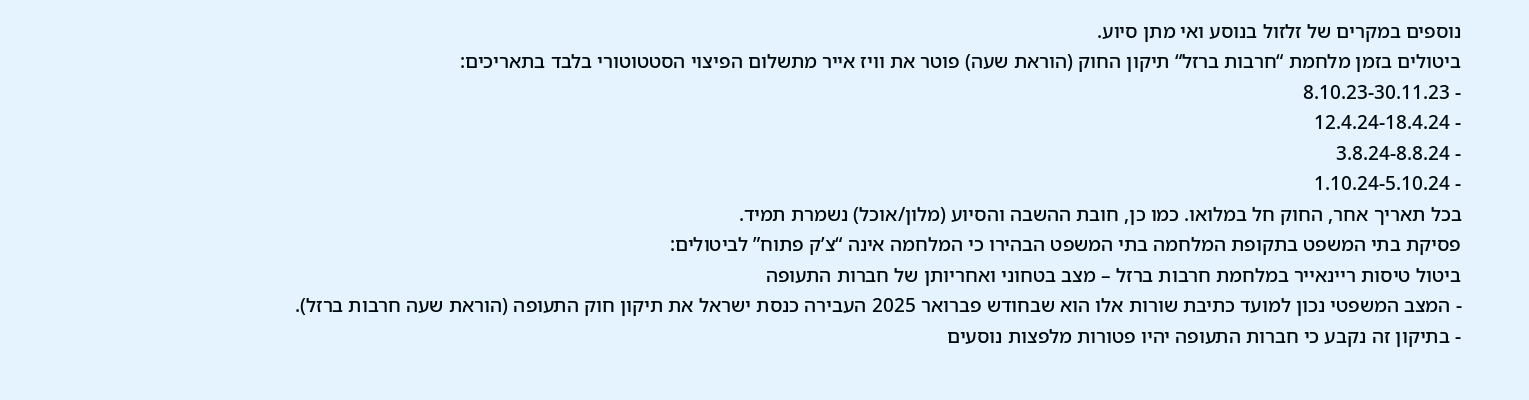נוספים במקרים של זלזול בנוסע ואי מתן סיוע.
ביטולים בזמן מלחמת “חרבות ברזל“ תיקון החוק (הוראת שעה) פוטר את וויז אייר מתשלום הפיצוי הסטטוטורי בלבד בתאריכים:
- 8.10.23-30.11.23
- 12.4.24-18.4.24
- 3.8.24-8.8.24
- 1.10.24-5.10.24
בכל תאריך אחר, החוק חל במלואו. כמו כן, חובת ההשבה והסיוע (מלון/אוכל) נשמרת תמיד.
פסיקת בתי המשפט בתקופת המלחמה בתי המשפט הבהירו כי המלחמה אינה “צ’ק פתוח” לביטולים:
ביטול טיסות ריינאייר במלחמת חרבות ברזל – מצב בטחוני ואחריותן של חברות התעופה
- המצב המשפטי נכון למועד כתיבת שורות אלו הוא שבחודש פברואר 2025 העבירה כנסת ישראל את תיקון חוק התעופה (הוראת שעה חרבות ברזל).
- בתיקון זה נקבע כי חברות התעופה יהיו פטורות מלפצות נוסעים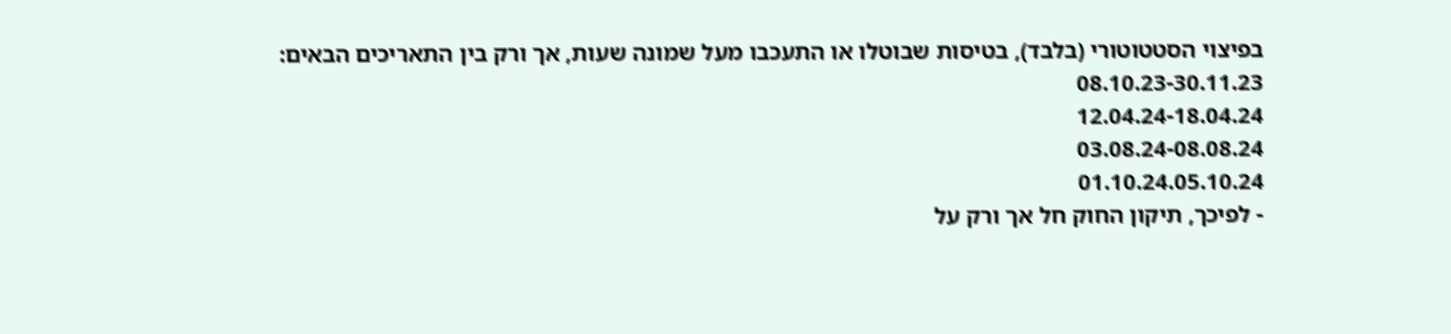בפיצוי הסטטוטורי (בלבד), בטיסות שבוטלו או התעכבו מעל שמונה שעות, אך ורק בין התאריכים הבאים:
08.10.23-30.11.23
12.04.24-18.04.24
03.08.24-08.08.24
01.10.24.05.10.24
- לפיכך, תיקון החוק חל אך ורק על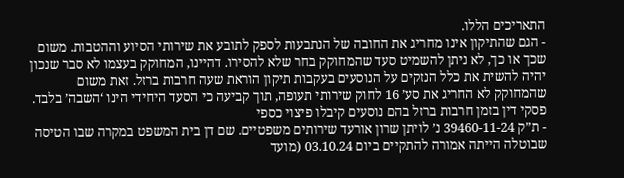התאריכים הללו.
- הגם שהתיקון אינו מחריג את החובה של הנתבעות לספק לתובע את שירותי הסיוע וההטבות. משום שכך או כך, לא ניתן להשמיט סעד שהמחוקק בחר שלא להסירו. דהיינו, המחוקק בעצמו לא סבר שנכון יהיה להשית את כלל הנזקים על הנוסעים בעקבות תיקון הוראת שעה חרבות ברזל. זאת משום שהמחוקק לא החריג את סע’ 16 לחוק שירותי תעופה, תוך קביעה כי הסעד היחידי הינו ‘השבה’ בלבד.
פסקי דין בזמן חרבות ברזל בהם נוסעים קיבלו פיצוי כספי
- ת”ק 39460-11-24 נ’ לויתן שרון אורעד שירותים משפטיים. שם דן בית המשפט במקרה שבו הטיסה שבוטלה הייתה אמורה להתקיים ביום 03.10.24 (מועד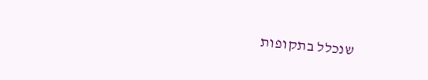שנכלל בתקופות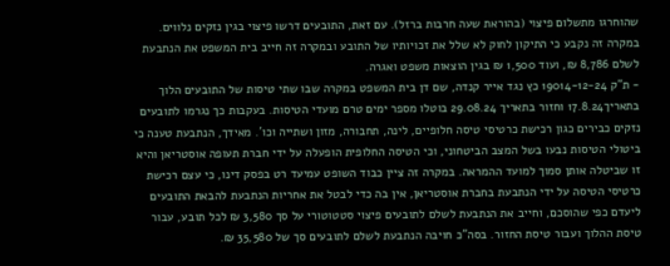שהוחרגו מתשלום פיצוי (בהוראת שעה חרבות ברזל). עם זאת, התובעים דרשו פיצוי בגין נזקים נלווים. במקרה זה נקבע כי התיקון לחוק לא שלל את זכויותיו של התובע ובמקרה זה חייב בית המשפט את הנתבעת לשלם 8,786 ₪, ועוד 1,500 ₪ בגין הוצאות משפט ואגרה.
- ת”ק 19014-12-24 כץ נגד אייר קנדה, שם דן בית המשפט במקרה שבו שתי טיסות של התובעים הלוך בתאריך17.8.24 וחזור בתאריך 29.08.24 בוטלו מספר ימים טרם מועדי הטיסות. בעקבות כך נגרמו לתובעים נזקים כבירים כגון רכישת כרטיסי טיסה חלופיים, לינה, תחבורה, מזון ושתייה וכו’. מאידך, הנתבעת טענה כי ביטולי הטיסות נבעו בשל המצב הביטחוני, וכי הטיסה החלופית הופעלה על ידי חברת תעופה אוסטריאן והיא זו שביטלה אותן סמוך למועד ההמראה. במקרה זה ציין כבוד השופט עמיעד רט בפסק דינו, כי עצם רכישת כרטיסי הטיסה על ידי הנתבעת בחברת אוסטריאן, אין בה כדי לבטל את אחריות הנתבעת להבאת התובעים ליעדם כפי שהוסכם, וחייב את הנתבעת לשלם לתובעים פיצוי סטטוטורי על סך 3,580 ₪ לכל תובע, עבור טיסת ההלוך ועבור טיסת החזור. בסה”כ חויבה הנתבעת לשלם לתובעים סך של 35,580 ₪.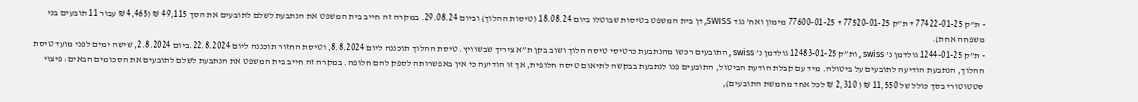- ת”ק 77422-01-25 + ת”ק 77520-01-25 + 77600-01-25 מימון ואח’ נגד SWISS, דן בית המשפט בטיסות שבוטלו ביום 18.08.24 (טיסות ההלוך) וביום 29.08.24. במקרה זה חייב בית המשפט את הנתבעת לשלם לתובעים את הסך 49,115 ₪ (4,465 ₪ עבור 11 תובעים בני משפחה אחת).
- ת”ק 1244-01-25 גולדמן נ’ swiss , ות”ק 12483-01-25 גולדמן נ’ swiss , התובעים רכשו מהנתבעת כרטיסי טיסה הלוך ושוב בקן ת”א ציריך שבשוויץ. טיסת ההלוך תוכננה ליום 8.8.2024, וטיסת החזור תוכננה ליום 22.8.2024.ביום 2.8.2024, שישה ימים לפני מועד טיסת ההלוך, הנתבעת הודיעה לתובעים על ביטולה. מיד עם קבלת הודעת הביטול, התובעים פנו לנתבעת בבקשה לתיאום טיסה חלופית, אך זו הודיעה כי אין באפשרותה לספק להם חלופה. במקרה זה חייב בית המשפט את הנתבעת לשלם לתובעים את הסכומים הבאים: פיצוי סטטוטורי בסך כולל של 11,550 ₪ ( 2,310 ₪ לכל אחד מחמשת התובעים),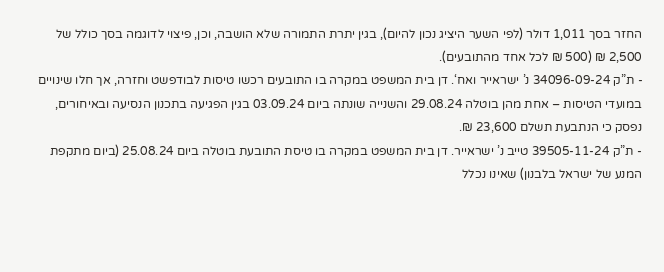החזר בסך 1,011 דולר (לפי השער היציג נכון להיום), בגין יתרת התמורה שלא הושבה, וכן, פיצוי לדוגמה בסך כולל של 2,500 ₪ (500 ₪ לכל אחד מהתובעים).
- ת”ק 34096-09-24 נ’ ישראייר ואח‘. דן בית המשפט במקרה בו התובעים רכשו טיסות לבודפשט וחזרה, אך חלו שינויים במועדי הטיסות – אחת מהן בוטלה 29.08.24 והשנייה שונתה ביום 03.09.24 בגין הפגיעה בתכנון הנסיעה ובאיחורים, נפסק כי הנתבעת תשלם 23,600 ₪.
- ת”ק 39505-11-24 טייב נ’ ישראייר. דן בית המשפט במקרה בו טיסת התובעת בוטלה ביום 25.08.24 (ביום מתקפת המנע של ישראל בלבנון) שאינו נכלל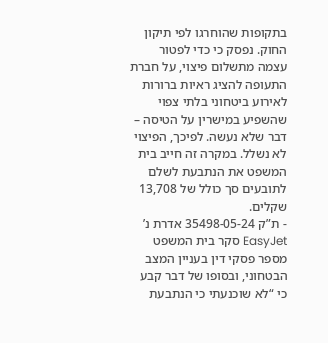בתקופות שהוחרגו לפי תיקון החוק. נפסק כי כדי לפטור עצמה מתשלום פיצוי, על חברת התעופה להציג ראיות ברורות לאירוע ביטחוני בלתי צפוי שהשפיע במישרין על הטיסה – דבר שלא נעשה. לפיכך, הפיצוי לא נשלל. במקרה זה חייב בית המשפט את הנתבעת לשלם לתובעים סך כולל של 13,708 שקלים.
- ת”ק 35498-05-24 אדרת נ’ EasyJet סקר בית המשפט מספר פסקי דין בעניין המצב הבטחוני, ובסופו של דבר קבע כי “לא שוכנעתי כי הנתבעת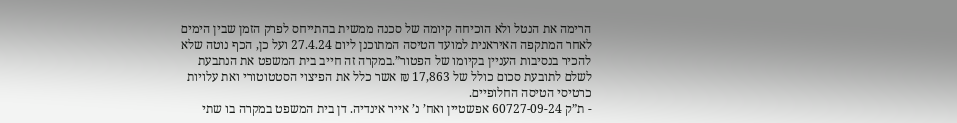הרימה את הנטל ולא הוכיחה קיומה של סכנה ממשית בהתייחס לפרק הזמן שבין הימים לאחר המתקפה האיראנית למועד הטיסה המתוכנן ליום 27.4.24 ועל כן, הכף נוטה שלא להכיר בנסיבות העניין בקיומו של הפטור”.במקרה זה חייב בית המשפט את הנתבעת לשלם לתובעת סכום כולל של 17,863 ₪ אשר כלל את הפיצוי הסטטוטורי ואת עלויות כרטיסי הטיסה החלופיים.
- ת”ק 60727-09-24 אפשטיין ואח’ נ’ אייר אינדיה. דן בית המשפט במקרה בו שתי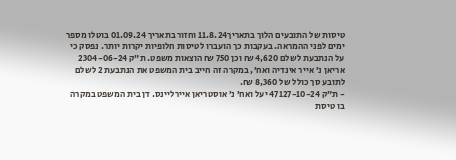טיסות של התובעים הלוך בתאריך11.8.24 וחזור בתאריך 01.09.24 בוטלו מספר ימים לפני ההמראה. בעקבות כך הועברו לטיסות חלופיות יקרות יותר. נפסק כי על הנתבעת לשלם 4,620 ₪ וכן 750 ₪ הוצאות משפט. ת”ק 2304-06-24 אריאן נ’ אייר אינדיה ואח’, במקרה זה חייב בית המשפט את הנתבעת 2 לשלם לתובע סך כולל של 8,360 ₪.
- ת”ק 47127-10-24 יעל ואח’ נ’ אוסטריאן איירליינס. דן בית המשפט במקרה בו טיסת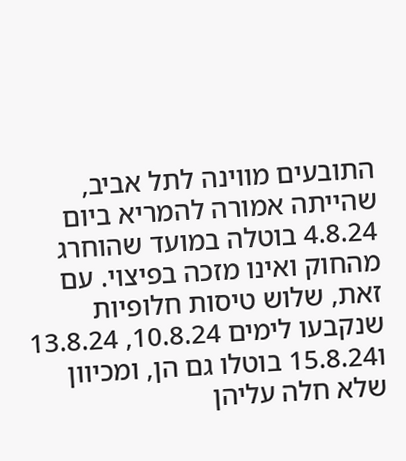התובעים מווינה לתל אביב, שהייתה אמורה להמריא ביום 4.8.24 בוטלה במועד שהוחרג מהחוק ואינו מזכה בפיצוי. עם זאת, שלוש טיסות חלופיות שנקבעו לימים 10.8.24, 13.8.24 ו15.8.24 בוטלו גם הן, ומכיוון שלא חלה עליהן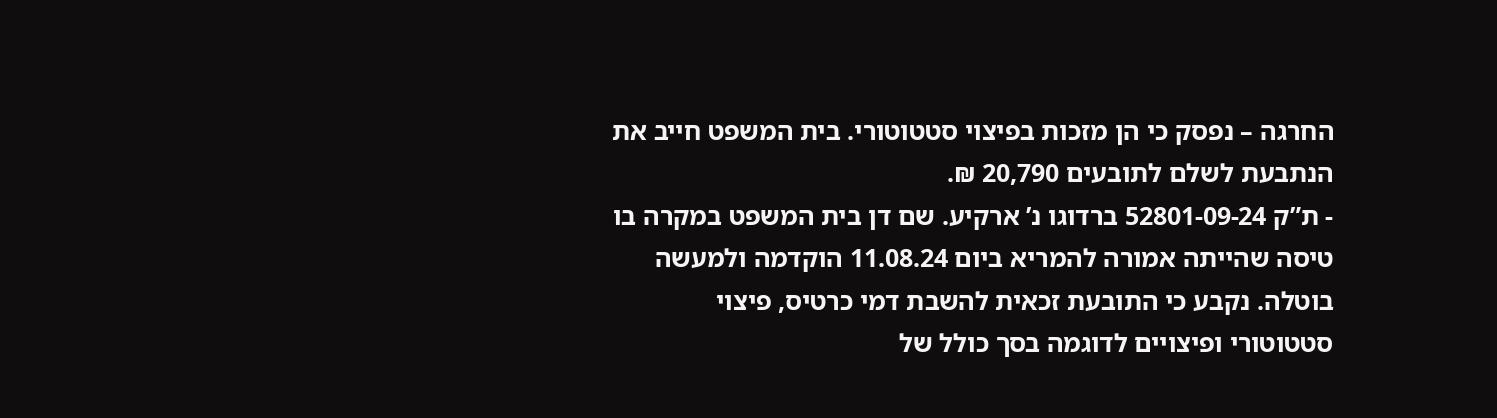החרגה – נפסק כי הן מזכות בפיצוי סטטוטורי. בית המשפט חייב את הנתבעת לשלם לתובעים 20,790 ₪.
- ת”ק 52801-09-24 ברדוגו נ’ ארקיע. שם דן בית המשפט במקרה בו טיסה שהייתה אמורה להמריא ביום 11.08.24 הוקדמה ולמעשה בוטלה. נקבע כי התובעת זכאית להשבת דמי כרטיס, פיצוי סטטוטורי ופיצויים לדוגמה בסך כולל של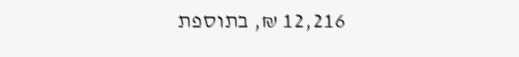12,216 ₪, בתוספת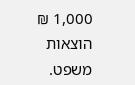1,000 ₪ הוצאות משפט.